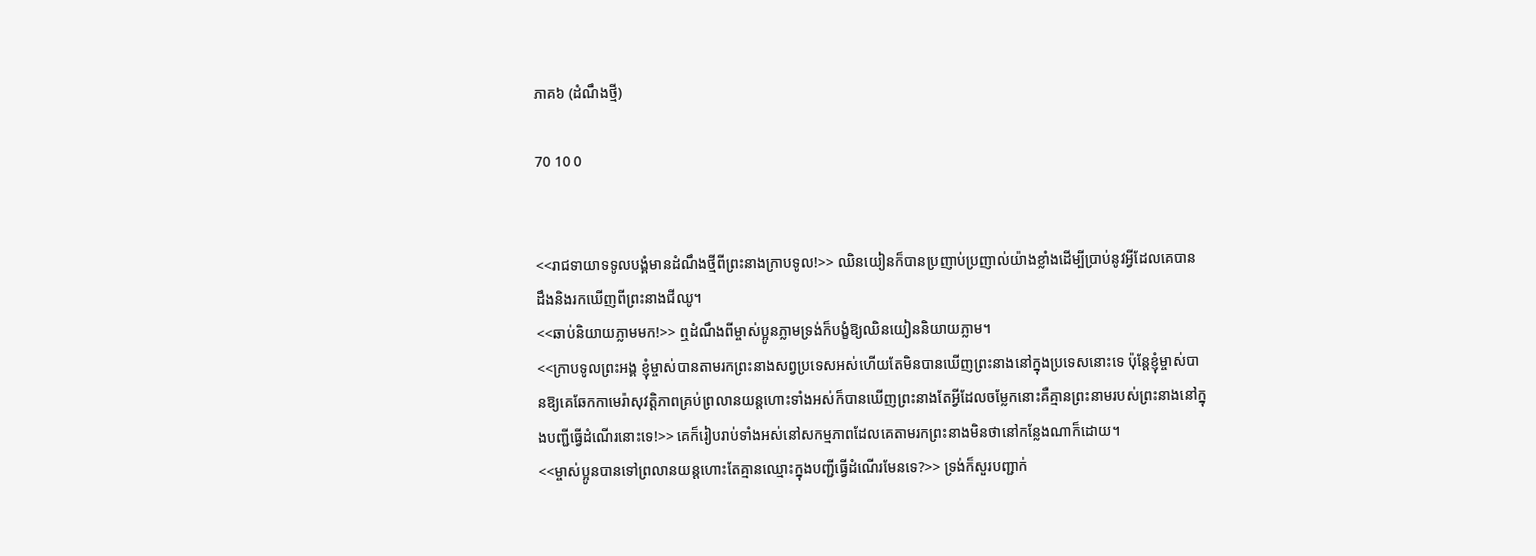ភាគ៦ (ដំណឹងថ្មី)

70 10 0


<<រាជទាយាទទូលបង្គំមានដំណឹងថ្មីពីព្រះនាងក្រាបទូល!>> ឈិនយៀនក៏បានប្រញាប់ប្រញាល់យ៉ាងខ្លាំងដើម្បីប្រាប់នូវអ្វីដែលគេបានដឹងនិងរកឃើញពីព្រះនាងជីឈូ។
<<ឆាប់និយាយភ្លាមមក!>> ឮដំណឹងពីម្ចាស់ប្អូនភ្លាមទ្រង់ក៏បង្ខំឱ្យឈិនយៀននិយាយភ្លាម។
<<ក្រាបទូលព្រះអង្គ ខ្ញុំម្ចាស់បានតាមរកព្រះនាងសព្វប្រទេសអស់ហើយតែមិនបានឃើញព្រះនាងនៅក្នុងប្រទេសនោះទេ ប៉ុន្តែខ្ញុំម្ចាស់បានឱ្យគេឆែកកាមេរ៉ាសុវត្តិភាពគ្រប់ព្រលានយន្តហោះទាំងអស់ក៏បានឃើញព្រះនាងតែអ្វីដែលចម្លែកនោះគឺគ្មានព្រះនាមរបស់ព្រះនាងនៅក្នុងបញ្ជីធ្វើដំណើរនោះទេ!>> គេក៏រៀបរាប់ទាំងអស់នៅសកម្មភាពដែលគេតាមរកព្រះនាងមិនថានៅកន្លែងណាក៏ដោយ។
<<ម្ចាស់ប្អូនបានទៅព្រលានយន្តហោះតែគ្មានឈ្មោះក្នុងបញ្ជីធ្វើដំណើរមែនទេ?>> ទ្រង់ក៏សួរបញ្ជាក់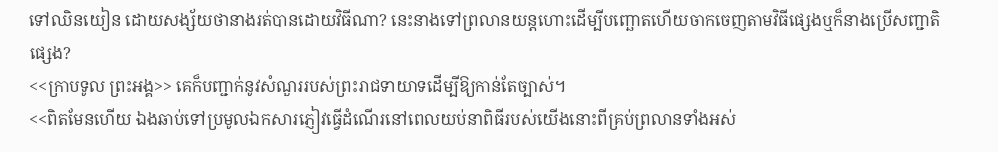ទៅឈិនយៀន ដោយសង្ស័យថានាងរត់បានដោយវិធីណា? នេះនាងទៅព្រលានយន្តហោះដើម្បីបញ្ឆោតហើយចាកចេញតាមវិធីផ្សេងឬក៏នាងប្រើសញ្ជាតិផ្សេង?
<<ក្រាបទូល ព្រះអង្គ>> គេក៏បញ្ជាក់នូវសំណួររបស់ព្រះរាជទាយាទដើម្បីឱ្យកាន់តែច្បាស់។
<<ពិតមែនហើយ ឯងឆាប់ទៅប្រមូលឯកសារភ្ញៀវធ្វើដំណើរនៅពេលយប់នាពិធីរបស់យើងនោះពីគ្រប់ព្រលានទាំងអស់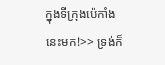ក្នុងទីក្រុងប៉េកាំងនេះមក!>> ទ្រង់ក៏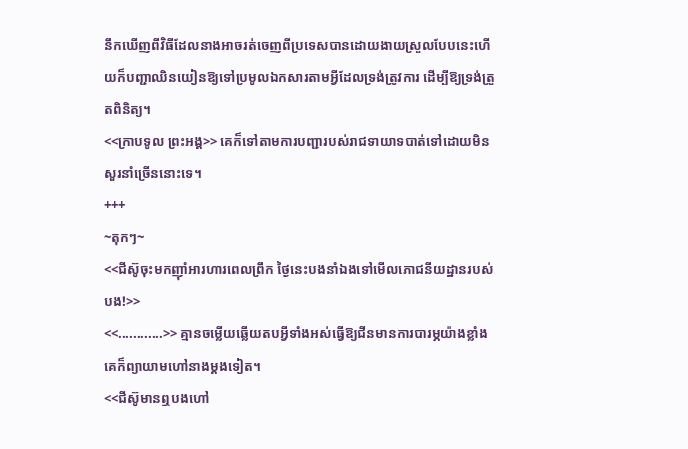នឹកឃើញពីវិធីដែលនាងអាចរត់ចេញពីប្រទេសបានដោយងាយស្រួលបែបនេះហើយក៏បញ្ជាឈិនយៀនឱ្យទៅប្រមូលឯកសារតាមអ្វីដែលទ្រង់ត្រូវការ ដើម្បីឱ្យទ្រង់ត្រួតពិនិត្យ។
<<ក្រាបទូល ព្រះអង្គ>> គេក៏ទៅតាមការបញ្ជារបស់រាជទាយាទបាត់ទៅដោយមិនសួរនាំច្រើននោះទេ។
+++
~តុកៗ~
<<ជីស៊ូចុះមកញុាំអារហារពេលព្រឹក ថ្ងៃនេះបងនាំឯងទៅមើលភោជនីយដ្ឋានរបស់បង!>>
<<............>> គ្មានចម្លើយឆ្លើយតបអ្វីទាំងអស់ធ្វើឱ្យជីនមានការបារម្ភយ៉ាងខ្លាំងគេក៏ព្យាយាមហៅនាងម្ដងទៀត។
<<ជីស៊ូមានឮបងហៅ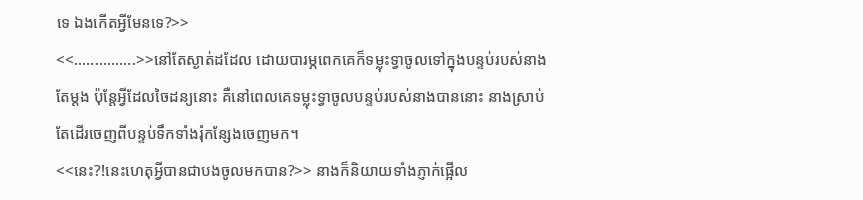ទេ ឯងកើតអី្វមែនទេ?>>
<<...............>>នៅតែស្ងាត់ដដែល ដោយបារម្ភពេកគេក៏ទម្លុះទ្វាចូលទៅក្នុងបន្ទប់របស់នាងតែម្ដង ប៉ុន្តែអ្វីដែលចៃដន្យនោះ គឺនៅពេលគេទម្លុះទ្វាចូលបន្ទប់របស់នាងបាននោះ នាងស្រាប់តែដើរចេញពីបន្ទប់ទឹកទាំងរុំកន្សែងចេញមក។
<<នេះ?!នេះហេតុអ្វីបានជាបងចូលមកបាន?>> នាងក៏និយាយទាំងភ្ញាក់ផ្អើល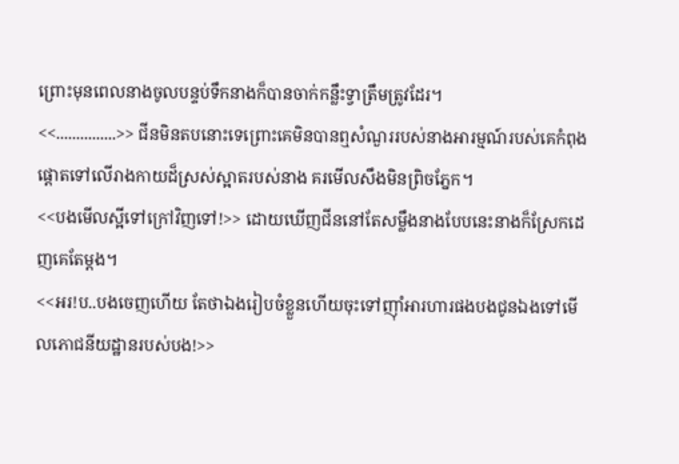ព្រោះមុនពេលនាងចូលបន្ទប់ទឹកនាងក៏បានចាក់កន្លឹះទ្វាត្រឹមត្រូវដែរ។
<<...............>> ជីនមិនតបនោះទេព្រោះគេមិនបានឮសំណួររបស់នាងអារម្មណ៍របស់គេកំពុងផ្ដោតទៅលើរាងកាយដ៏ស្រស់ស្អាតរបស់នាង គរមើលសឹងមិនព្រិចភ្នែក។
<<បងមើលស្អីទៅក្រៅវិញទៅ!>> ដោយឃើញជីននៅតែសម្លឹងនាងបែបនេះនាងក៏ស្រែកដេញគេតែម្ដង។
<<អរ!ប..បងចេញហើយ តែថាឯងរៀបចំខ្លួនហើយចុះទៅញុាំអារហារផងបងជូនឯងទៅមើលភោជនីយដ្ឋានរបស់បង!>>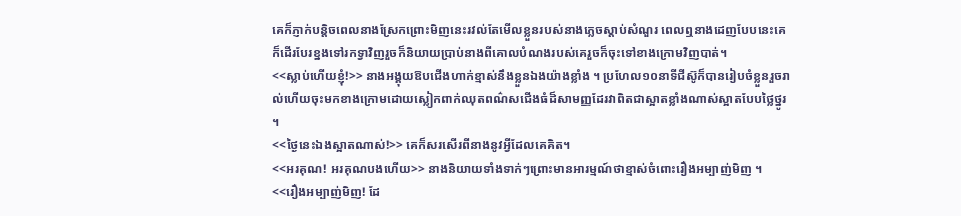គេក៏ភ្ញាក់បន្តិចពេលនាងស្រែកព្រោះមិញនេះរវល់តែមើលខ្លួនរបស់នាងភ្លេចស្ដាប់សំណួរ ពេលឮនាងដេញបែបនេះគេក៏ដើរបែរខ្នងទៅរកទ្វាវិញរួចក៏និយាយប្រាប់នាងពីគោលបំណងរបស់គេរួចក៏ចុះទៅខាងក្រោមវិញបាត់។
<<ស្លាប់ហើយខ្ញុំ!>> នាងអង្គុយឱបជើងហាក់ខ្មាស់នឹងខ្លួនឯងយ៉ាងខ្លាំង ។ ប្រហែល១០នាទីជីស៊ូក៏បានរៀបចំខ្លួនរួចរាល់ហើយចុះមកខាងក្រោមដោយស្លៀកពាក់ឈុតពណ៌សជើងធំដ៏សាមញ្ញដែរវាពិតជាស្អាតខ្លាំងណាស់ស្អាតបែបថ្លៃថ្នូរ ។
<<ថ្ងៃនេះឯងស្អាតណាស់!>> គេក៏សរសើរពីនាងនូវអ្វីដែលគេគិត។
<<អរគុណ! អរគុណបងហើយ>> នាងនិយាយទាំងទាក់ៗព្រោះមានអារម្មណ៍ថាខ្មាស់ចំពោះរឿងអម្បាញ់មិញ ។
<<រឿងអម្បាញ់មិញ! ដែ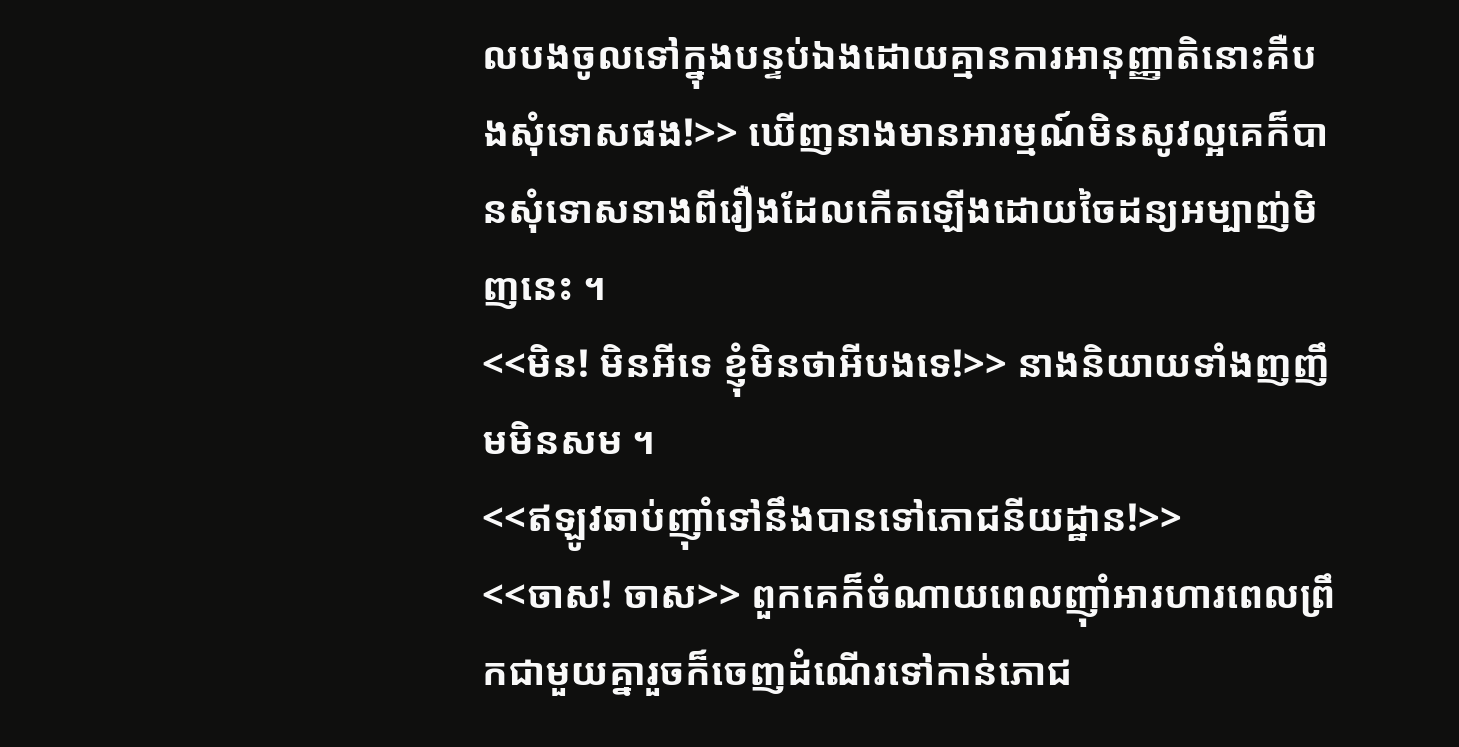លបងចូលទៅក្នុងបន្ទប់ឯងដោយគ្មានការអានុញ្ញាតិនោះគឺបងសុំទោសផង!>> ឃើញនាងមានអារម្មណ៍មិនសូវល្អគេក៏បានសុំទោសនាងពីរឿងដែលកើតឡើងដោយចៃដន្យអម្បាញ់មិញនេះ ។
<<មិន! មិនអីទេ ខ្ញុំមិនថាអីបងទេ!>> នាងនិយាយទាំងញញឹមមិនសម ។
<<ឥឡូវឆាប់ញុាំទៅនឹងបានទៅភោជនីយដ្ឋាន!>>
<<ចាស! ចាស>> ពួកគេក៏ចំណាយពេលញុាំអារហារពេលព្រឹកជាមួយគ្នារួចក៏ចេញដំណើរទៅកាន់ភោជ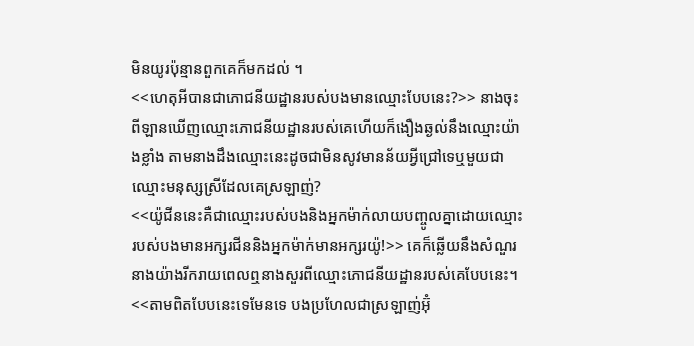មិនយូរប៉ុន្មានពួកគេក៏មកដល់ ។
<<ហេតុអីបានជាភោជនីយដ្ឋានរបស់បងមានឈ្មោះបែបនេះ?>> នាងចុះពីឡានឃើញឈ្មោះភោជនីយដ្ឋានរបស់គេហើយក៏ងឿងឆ្ងល់នឹងឈ្មោះយ៉ាងខ្លាំង តាមនាងដឹងឈ្មោះនេះដូចជាមិនសូវមានន័យអ្វីជ្រៅទេឬមួយជាឈ្មោះមនុស្សស្រីដែលគេស្រឡាញ់?
<<យ៉ូជីននេះគឺជាឈ្មោះរបស់បងនិងអ្នកម៉ាក់លាយបញ្ចូលគ្នាដោយឈ្មោះរបស់បងមានអក្សរជីននិងអ្នកម៉ាក់មានអក្សរយ៉ូ!>> គេក៏ឆ្លើយនឹងសំណួរនាងយ៉ាងរីករាយពេលឮនាងសួរពីឈ្មោះភោជនីយដ្ឋានរបស់គេបែបនេះ។
<<តាមពិតបែបនេះទេមែនទេ បងប្រហែលជាស្រឡាញ់អ៊ុំ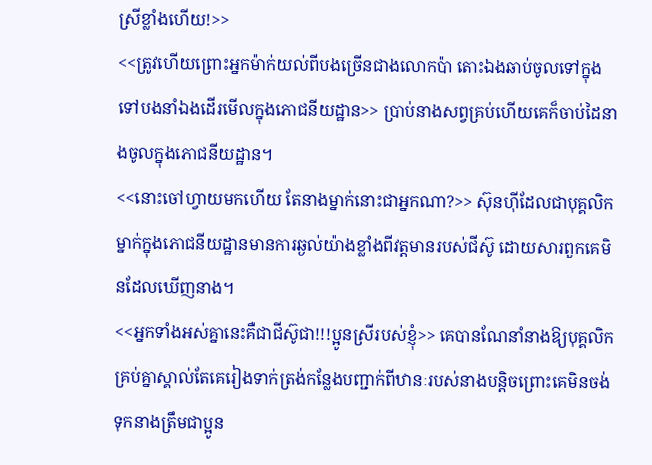ស្រីខ្លាំងហើយ!>>
<<ត្រូវហើយព្រោះអ្នកម៉ាក់យល់ពីបងច្រើនជាងលោកប៉ា តោះឯងឆាប់ចូលទៅក្នុងទៅបងនាំឯងដើរមើលក្នុងភោជនីយដ្ឋាន>> ប្រាប់នាងសព្វគ្រប់ហើយគេក៏ចាប់ដៃនាងចូលក្នុងភោជនីយដ្ឋាន។
<<នោះចៅហ្វាយមកហើយ តែនាងម្នាក់នោះជាអ្នកណា?>> ស៊ុនហុីដែលជាបុគ្គលិកម្នាក់ក្នុងភោជនីយដ្ឋានមានការឆ្ងល់យ៉ាងខ្លាំងពីវត្តមានរបស់ជីស៊ូ ដោយសារពួកគេមិនដែលឃើញនាង។
<<អ្នកទាំងអស់គ្នានេះគឺជាជីស៊ូជា!!!ប្អូនស្រីរបស់ខ្ញុំ>> គេបានណែនាំនាងឱ្យបុគ្គលិកគ្រប់គ្នាស្គាល់តែគេរៀងទាក់ត្រង់កន្លែងបញ្ជាក់ពីឋានៈរបស់នាងបន្តិចព្រោះគេមិនចង់ទុកនាងត្រឹមជាប្អូន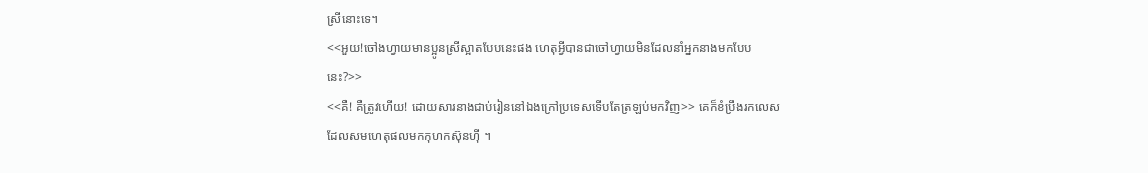ស្រីនោះទេ។
<<អួយ!ចៅងហ្វាយមានប្អូនស្រីស្អាតបែបនេះផង ហេតុអ្វីបានជាចៅហ្វាយមិនដែលនាំអ្នកនាងមកបែបនេះ?>>
<<គឺ! គឺត្រូវហើយ! ដោយសារនាងជាប់រៀននៅឯងក្រៅប្រទេសទើបតែត្រឡប់មកវិញ>> គេក៏ខំប្រឹងរកលេសដែលសមហេតុផលមកកុហកស៊ុនហុី ។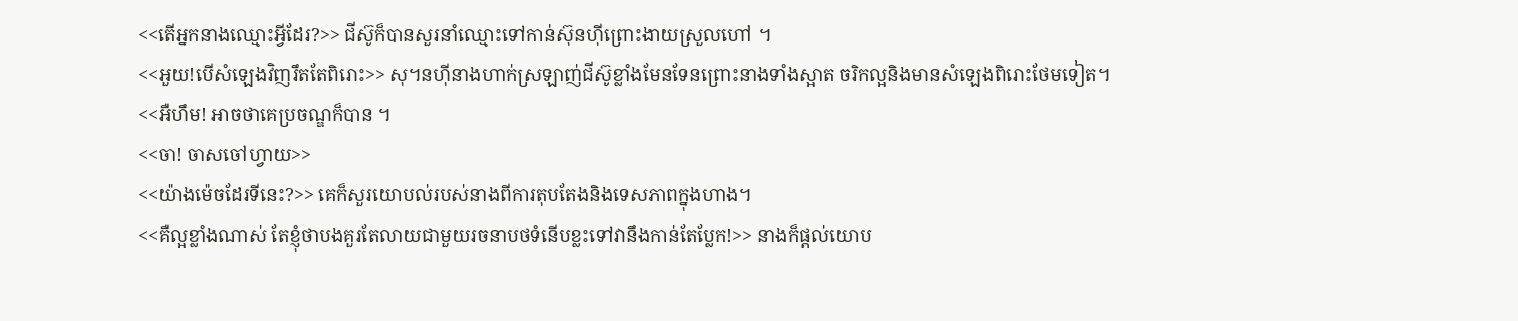<<តើអ្នកនាងឈ្មោះអ្វីដែរ?>> ជីស៊ូក៏បានសួរនាំឈ្មោះទៅកាន់ស៊ុនហុីព្រោះងាយស្រួលហៅ ។
<<អួយ!បើសំឡេងវិញរឹតតែពិរោះ>> សុ។នហុីនាងហាក់ស្រឡាញ់ជីស៊ូខ្លាំងមែនទែនព្រោះនាងទាំងស្អាត ចរិកល្អនិងមានសំឡេងពិរោះថែមទៀត។
<<អឺហឹម! អាចថាគេប្រចណ្ឌក៏បាន ។
<<ចា! ចាសចៅហ្វាយ>>
<<យ៉ាងម៉េចដែរទីនេះ?>> គេក៏សួរយោបល់របស់នាងពីការតុបតែងនិងទេសភាពក្នុងហាង។
<<គឺល្អខ្លាំងណាស់ តែខ្ញុំថាបងគួរតែលាយជាមួយរចនាបថទំនើបខ្លះទៅវានឹងកាន់តែប្លែក!>> នាងក៏ផ្ដល់យោប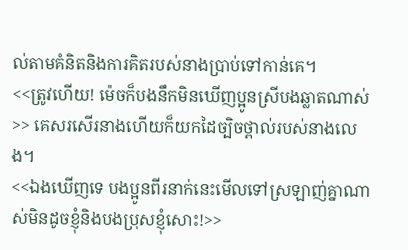ល់តាមគំនិតនិងការគិតរបស់នាងប្រាប់ទៅកាន់គេ។
<<ត្រូវហើយ! ម៉េចក៏បងនឹកមិនឃើញប្អូនស្រីបងឆ្លាតណាស់>> គេសរសើរនាងហើយក៏យកដៃច្បិចថ្ពាល់របស់នាងលេង។
<<ឯងឃើញទេ បងប្អូនពីរនាក់នេះមើលទៅស្រឡាញ់គ្នាណាស់មិនដូចខ្ញុំនិងបងប្រុសខ្ញុំសោះ!>>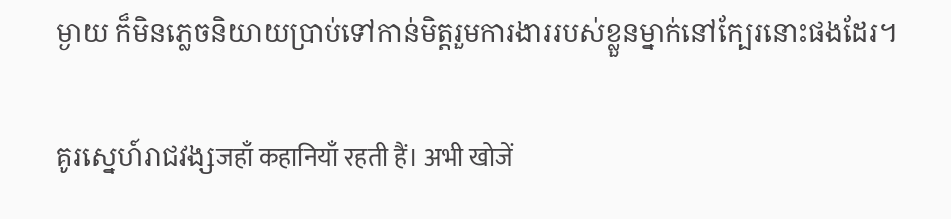ម្ងាយ ក៏មិនភ្លេចនិយាយប្រាប់ទៅកាន់មិត្តរួមការងាររបស់ខ្លួនម្នាក់នៅក្បែរនោះផងដែរ។

គូរស្នេហ៍រាជវង្សजहाँ कहानियाँ रहती हैं। अभी खोजें